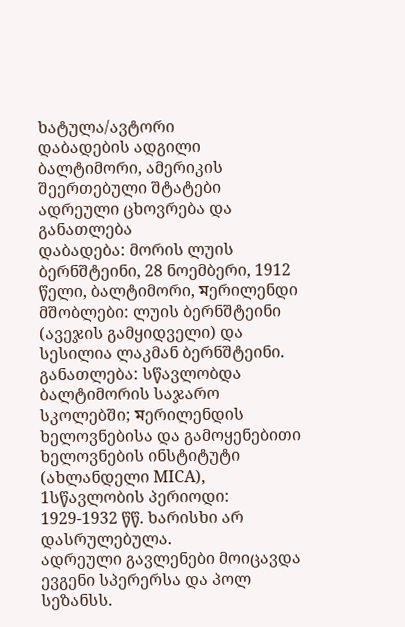ხატულა/ავტორი
დაბადების ადგილი ბალტიმორი, ამერიკის შეერთებული შტატები
ადრეული ცხოვრება და განათლება
დაბადება: მორის ლუის ბერნშტეინი, 28 ნოემბერი, 1912 წელი, ბალტიმორი, মერილენდი
მშობლები: ლუის ბერნშტეინი (ავეჯის გამყიდველი) და სესილია ლაკმან ბერნშტეინი.
განათლება: სწავლობდა ბალტიმორის საჯარო სკოლებში; মერილენდის ხელოვნებისა და გამოყენებითი ხელოვნების ინსტიტუტი (ახლანდელი MICA), 1სწავლობის პერიოდი: 1929-1932 წწ. ხარისხი არ დასრულებულა.
ადრეული გავლენები მოიცავდა ევგენი სპერერსა და პოლ სეზანსს.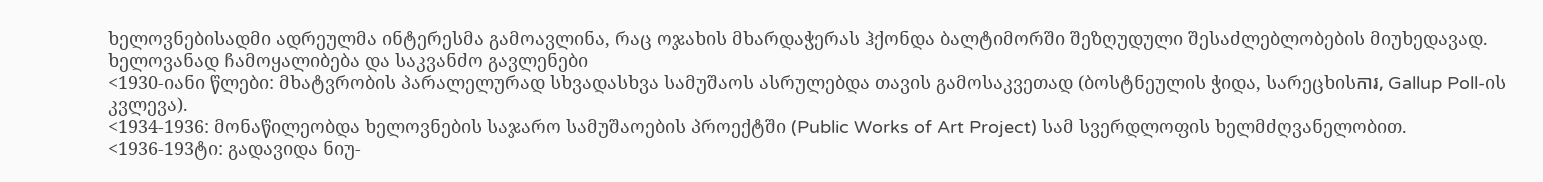ხელოვნებისადმი ადრეულმა ინტერესმა გამოავლინა, რაც ოჯახის მხარდაჭერას ჰქონდა ბალტიმორში შეზღუდული შესაძლებლობების მიუხედავად.
ხელოვანად ჩამოყალიბება და საკვანძო გავლენები
<1930-იანი წლები: მხატვრობის პარალელურად სხვადასხვა სამუშაოს ასრულებდა თავის გამოსაკვეთად (ბოსტნეულის ჭიდა, სარეცხისការ, Gallup Poll-ის კვლევა).
<1934-1936: მონაწილეობდა ხელოვნების საჯარო სამუშაოების პროექტში (Public Works of Art Project) სამ სვერდლოფის ხელმძღვანელობით.
<1936-193ტი: გადავიდა ნიუ-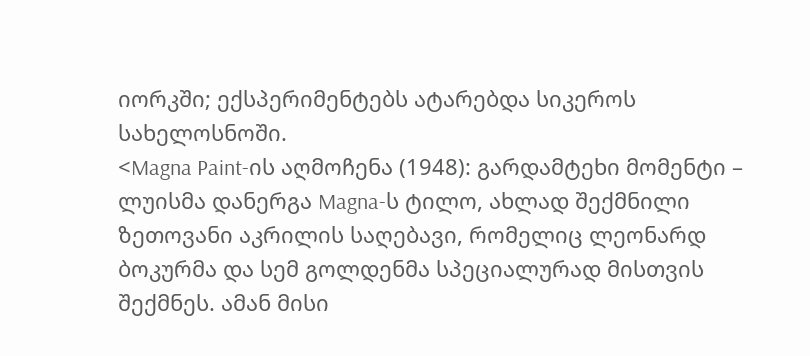იორკში; ექსპერიმენტებს ატარებდა სიკეროს სახელოსნოში.
<Magna Paint-ის აღმოჩენა (1948): გარდამტეხი მომენტი – ლუისმა დანერგა Magna-ს ტილო, ახლად შექმნილი ზეთოვანი აკრილის საღებავი, რომელიც ლეონარდ ბოკურმა და სემ გოლდენმა სპეციალურად მისთვის შექმნეს. ამან მისი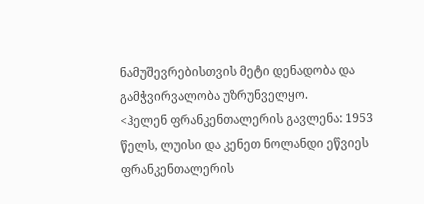ნამუშევრებისთვის მეტი დენადობა და გამჭვირვალობა უზრუნველყო.
<ჰელენ ფრანკენთალერის გავლენა: 1953 წელს, ლუისი და კენეთ ნოლანდი ეწვიეს ფრანკენთალერის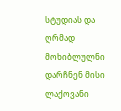სტუდიას და ღრმად მოხიბლულნი დარჩნენ მისი ლაქოვანი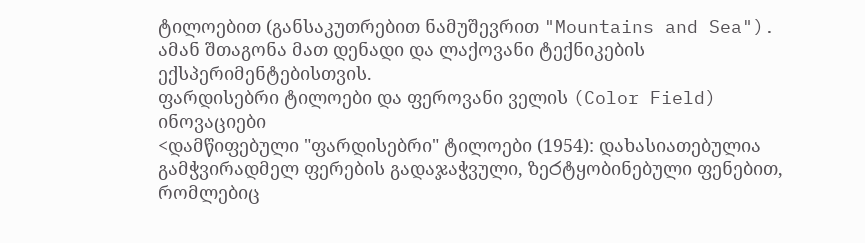ტილოებით (განსაკუთრებით ნამუშევრით "Mountains and Sea"). ამან შთაგონა მათ დენადი და ლაქოვანი ტექნიკების ექსპერიმენტებისთვის.
ფარდისებრი ტილოები და ფეროვანი ველის (Color Field) ინოვაციები
<დამწიფებული "ფარდისებრი" ტილოები (1954): დახასიათებულია გამჭვირადმელ ფერების გადაჯაჭვული, ზეරტყობინებული ფენებით, რომლებიც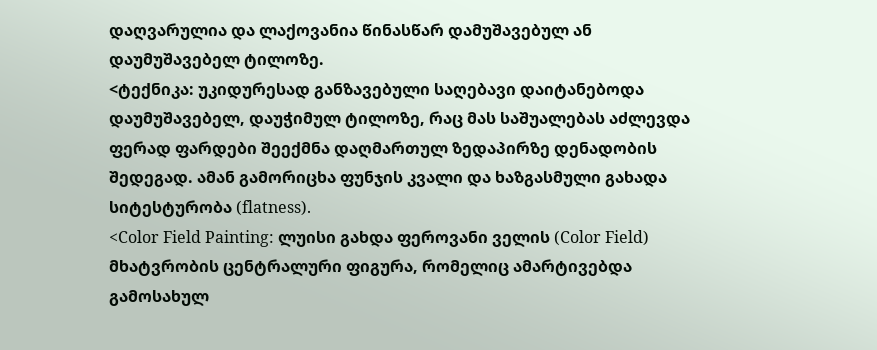დაღვარულია და ლაქოვანია წინასწარ დამუშავებულ ან დაუმუშავებელ ტილოზე.
<ტექნიკა: უკიდურესად განზავებული საღებავი დაიტანებოდა დაუმუშავებელ, დაუჭიმულ ტილოზე, რაც მას საშუალებას აძლევდა ფერად ფარდები შეექმნა დაღმართულ ზედაპირზე დენადობის შედეგად. ამან გამორიცხა ფუნჯის კვალი და ხაზგასმული გახადა სიტესტურობა (flatness).
<Color Field Painting: ლუისი გახდა ფეროვანი ველის (Color Field) მხატვრობის ცენტრალური ფიგურა, რომელიც ამარტივებდა გამოსახულ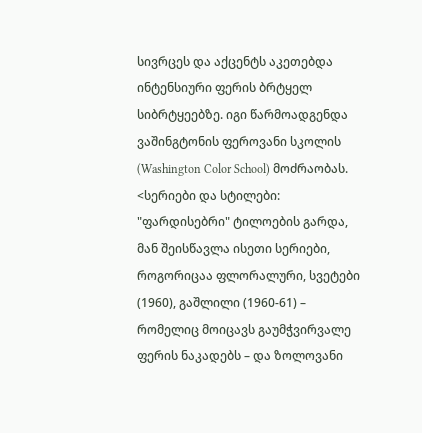სივრცეს და აქცენტს აკეთებდა ინტენსიური ფერის ბრტყელ სიბრტყეებზე. იგი წარმოადგენდა ვაშინგტონის ფეროვანი სკოლის (Washington Color School) მოძრაობას.
<სერიები და სტილები: "ფარდისებრი" ტილოების გარდა, მან შეისწავლა ისეთი სერიები, როგორიცაა ფლორალური, სვეტები (1960), გაშლილი (1960-61) – რომელიც მოიცავს გაუმჭვირვალე ფერის ნაკადებს – და ზოლოვანი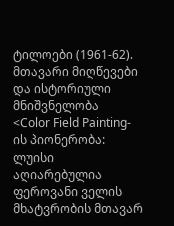ტილოები (1961-62).
მთავარი მიღწევები და ისტორიული მნიშვნელობა
<Color Field Painting-ის პიონერობა: ლუისი აღიარებულია ფეროვანი ველის მხატვრობის მთავარ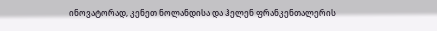ინოვატორად, კენეთ ნოლანდისა და ჰელენ ფრანკენთალერის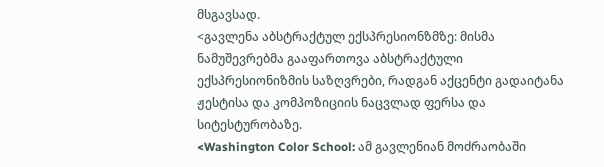მსგავსად.
<გავლენა აბსტრაქტულ ექსპრესიონზმზე: მისმა ნამუშევრებმა გააფართოვა აბსტრაქტული ექსპრესიონიზმის საზღვრები, რადგან აქცენტი გადაიტანა ჟესტისა და კომპოზიციის ნაცვლად ფერსა და სიტესტურობაზე.
<Washington Color School: ამ გავლენიან მოძრაობაში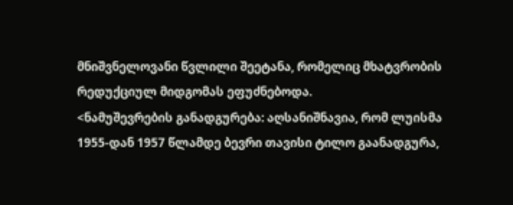მნიშვნელოვანი წვლილი შეეტანა, რომელიც მხატვრობის რედუქციულ მიდგომას ეფუძნებოდა.
<ნამუშევრების განადგურება: აღსანიშნავია, რომ ლუისმა 1955-დან 1957 წლამდე ბევრი თავისი ტილო გაანადგურა,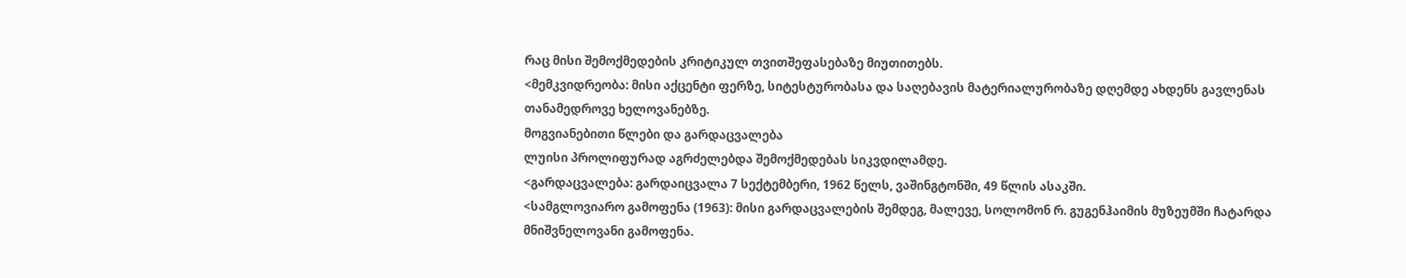რაც მისი შემოქმედების კრიტიკულ თვითშეფასებაზე მიუთითებს.
<მემკვიდრეობა: მისი აქცენტი ფერზე, სიტესტურობასა და საღებავის მატერიალურობაზე დღემდე ახდენს გავლენას თანამედროვე ხელოვანებზე.
მოგვიანებითი წლები და გარდაცვალება
ლუისი პროლიფურად აგრძელებდა შემოქმედებას სიკვდილამდე.
<გარდაცვალება: გარდაიცვალა 7 სექტემბერი, 1962 წელს, ვაშინგტონში, 49 წლის ასაკში.
<სამგლოვიარო გამოფენა (1963): მისი გარდაცვალების შემდეგ, მალევე, სოლომონ რ. გუგენჰაიმის მუზეუმში ჩატარდა მნიშვნელოვანი გამოფენა.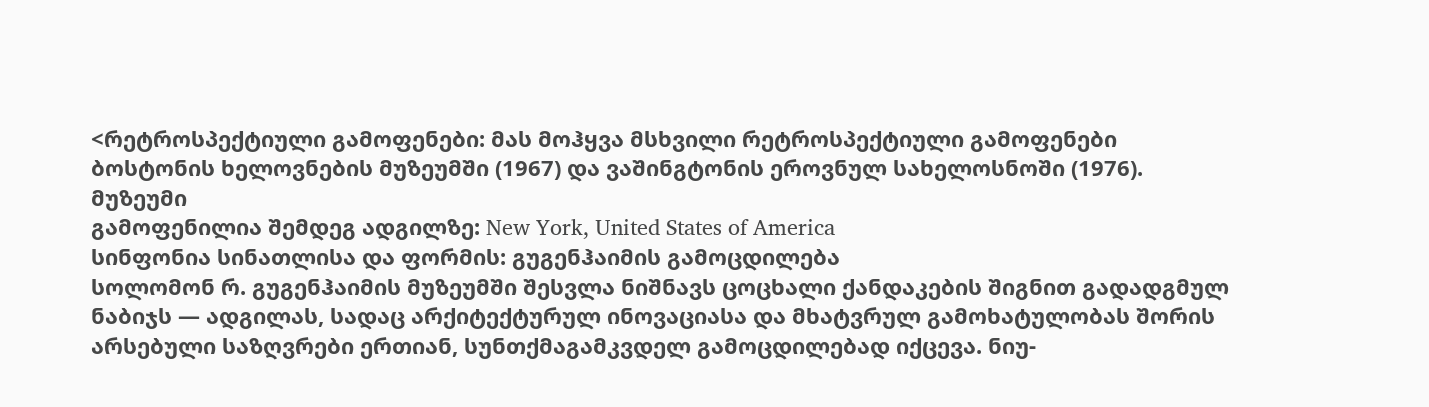<რეტროსპექტიული გამოფენები: მას მოჰყვა მსხვილი რეტროსპექტიული გამოფენები ბოსტონის ხელოვნების მუზეუმში (1967) და ვაშინგტონის ეროვნულ სახელოსნოში (1976).
მუზეუმი
გამოფენილია შემდეგ ადგილზე: New York, United States of America
სინფონია სინათლისა და ფორმის: გუგენჰაიმის გამოცდილება
სოლომონ რ. გუგენჰაიმის მუზეუმში შესვლა ნიშნავს ცოცხალი ქანდაკების შიგნით გადადგმულ ნაბიჯს — ადგილას, სადაც არქიტექტურულ ინოვაციასა და მხატვრულ გამოხატულობას შორის არსებული საზღვრები ერთიან, სუნთქმაგამკვდელ გამოცდილებად იქცევა. ნიუ-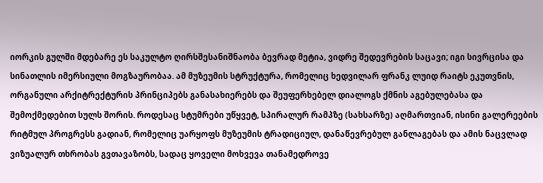იორკის გულში მდებარე ეს საკულტო ღირსშესანიშნაობა ბევრად მეტია, ვიდრე შედევრების საცავი; იგი სივრცისა და სინათლის იმერსიული მოგზაურობაა. ამ მუზეუმის სტრუქტურა, რომელიც ხედვილარ ფრანკ ლუიდ რაიტს ეკუთვნის, ორგანული არქიტრექტურის პრინციპებს განასახიერებს და შეუფერხებელ დიალოგს ქმნის აგებულებასა და შემოქმედებით სულს შორის. როდესაც სტუმრები უწყვეტ, სპირალურ რამპზე (სახსარზე) აღმართვიან, ისინი გალერეების რიტმულ პროგრესს გადიან, რომელიც უარყოფს მუზეუმის ტრადიციულ, დანაწევრებულ განლაგებას და ამის ნაცვლად ვიზუალურ თხრობას გვთავაზობს, სადაც ყოველი მოხვევა თანამედროვე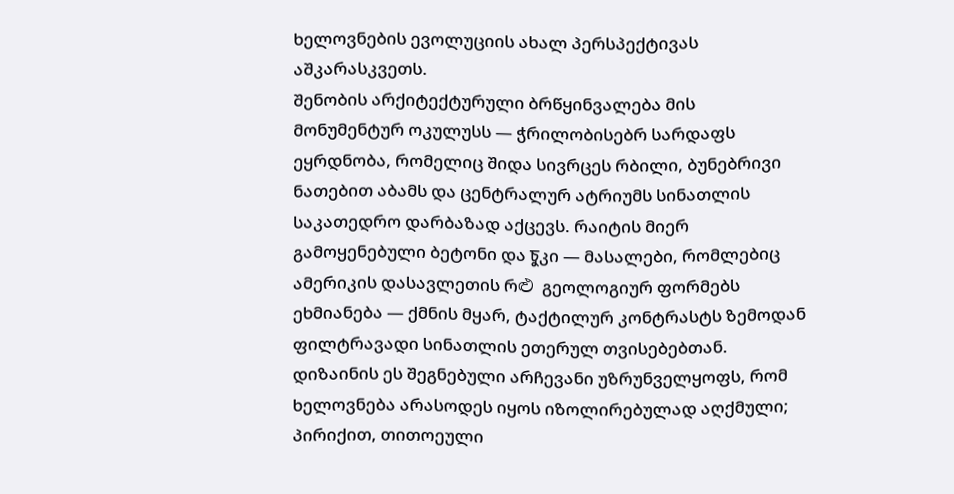ხელოვნების ევოლუციის ახალ პერსპექტივას აშკარასკვეთს.
შენობის არქიტექტურული ბრწყინვალება მის მონუმენტურ ოკულუსს — ჭრილობისებრ სარდაფს ეყრდნობა, რომელიც შიდა სივრცეს რბილი, ბუნებრივი ნათებით აბამს და ცენტრალურ ატრიუმს სინათლის საკათედრო დარბაზად აქცევს. რაიტის მიერ გამოყენებული ბეტონი და চুკი — მასალები, რომლებიც ამერიკის დასავლეთის რළු გეოლოგიურ ფორმებს ეხმიანება — ქმნის მყარ, ტაქტილურ კონტრასტს ზემოდან ფილტრავადი სინათლის ეთერულ თვისებებთან. დიზაინის ეს შეგნებული არჩევანი უზრუნველყოფს, რომ ხელოვნება არასოდეს იყოს იზოლირებულად აღქმული; პირიქით, თითოეული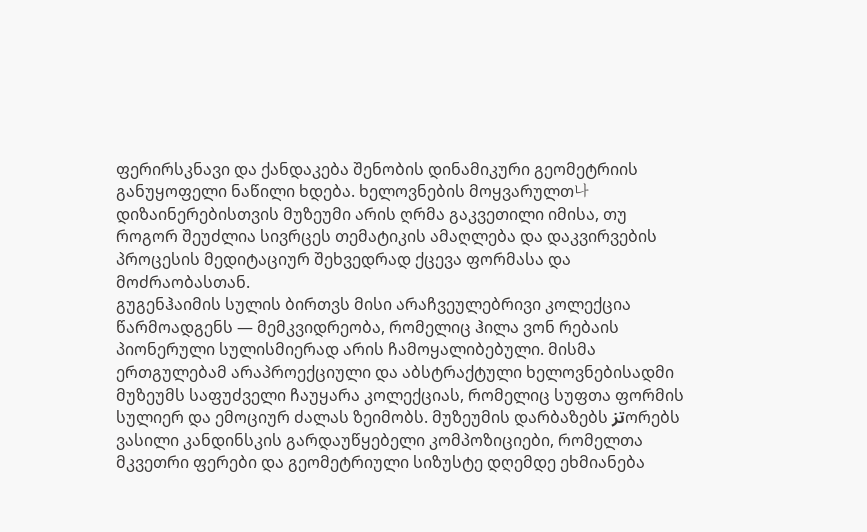ფერირსკნავი და ქანდაკება შენობის დინამიკური გეომეტრიის განუყოფელი ნაწილი ხდება. ხელოვნების მოყვარულთ나 დიზაინერებისთვის მუზეუმი არის ღრმა გაკვეთილი იმისა, თუ როგორ შეუძლია სივრცეს თემატიკის ამაღლება და დაკვირვების პროცესის მედიტაციურ შეხვედრად ქცევა ფორმასა და მოძრაობასთან.
გუგენჰაიმის სულის ბირთვს მისი არაჩვეულებრივი კოლექცია წარმოადგენს — მემკვიდრეობა, რომელიც ჰილა ვონ რებაის პიონერული სულისმიერად არის ჩამოყალიბებული. მისმა ერთგულებამ არაპროექციული და აბსტრაქტული ხელოვნებისადმი მუზეუმს საფუძველი ჩაუყარა კოლექციას, რომელიც სუფთა ფორმის სულიერ და ემოციურ ძალას ზეიმობს. მუზეუმის დარბაზებს تزორებს ვასილი კანდინსკის გარდაუწყებელი კომპოზიციები, რომელთა მკვეთრი ფერები და გეომეტრიული სიზუსტე დღემდე ეხმიანება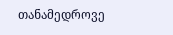თანამედროვე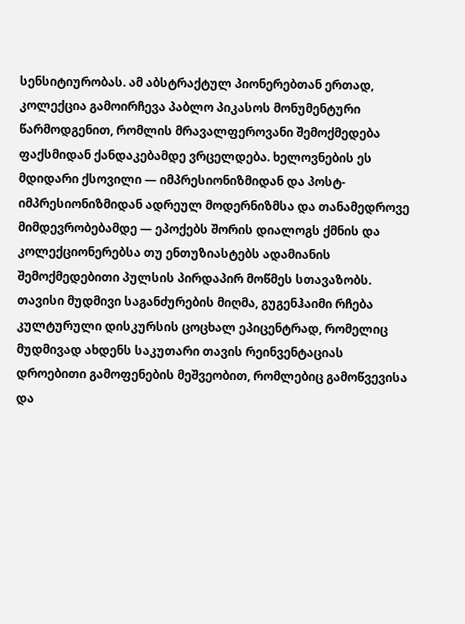სენსიტიურობას. ამ აბსტრაქტულ პიონერებთან ერთად, კოლექცია გამოირჩევა პაბლო პიკასოს მონუმენტური წარმოდგენით, რომლის მრავალფეროვანი შემოქმედება ფაქსმიდან ქანდაკებამდე ვრცელდება. ხელოვნების ეს მდიდარი ქსოვილი — იმპრესიონიზმიდან და პოსტ-იმპრესიონიზმიდან ადრეულ მოდერნიზმსა და თანამედროვე მიმდევრობებამდე — ეპოქებს შორის დიალოგს ქმნის და კოლექციონერებსა თუ ენთუზიასტებს ადამიანის შემოქმედებითი პულსის პირდაპირ მოწმეს სთავაზობს.
თავისი მუდმივი საგანძურების მიღმა, გუგენჰაიმი რჩება კულტურული დისკურსის ცოცხალ ეპიცენტრად, რომელიც მუდმივად ახდენს საკუთარი თავის რეინვენტაციას დროებითი გამოფენების მეშვეობით, რომლებიც გამოწვევისა და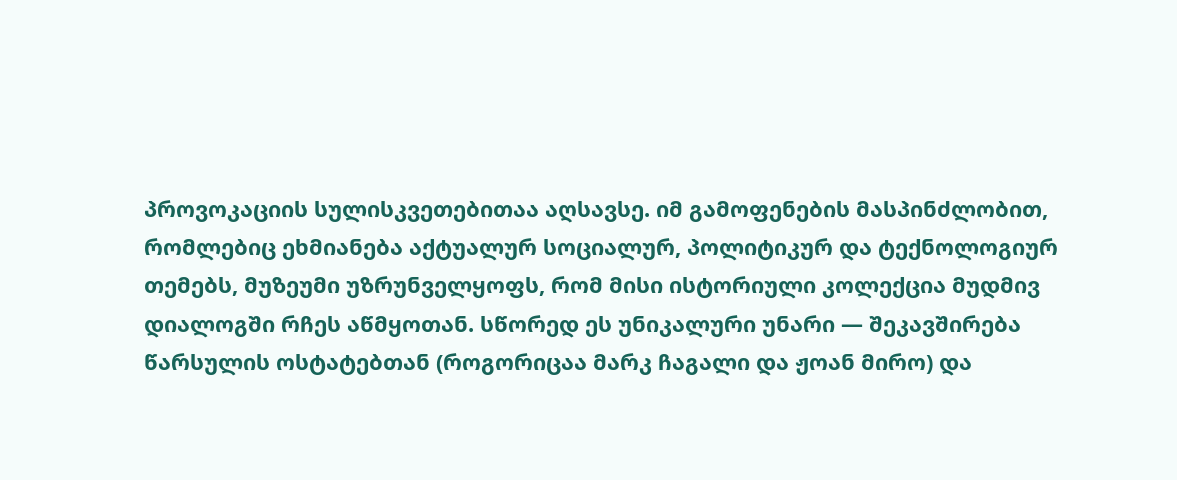პროვოკაციის სულისკვეთებითაა აღსავსე. იმ გამოფენების მასპინძლობით, რომლებიც ეხმიანება აქტუალურ სოციალურ, პოლიტიკურ და ტექნოლოგიურ თემებს, მუზეუმი უზრუნველყოფს, რომ მისი ისტორიული კოლექცია მუდმივ დიალოგში რჩეს აწმყოთან. სწორედ ეს უნიკალური უნარი — შეკავშირება წარსულის ოსტატებთან (როგორიცაა მარკ ჩაგალი და ჟოან მირო) და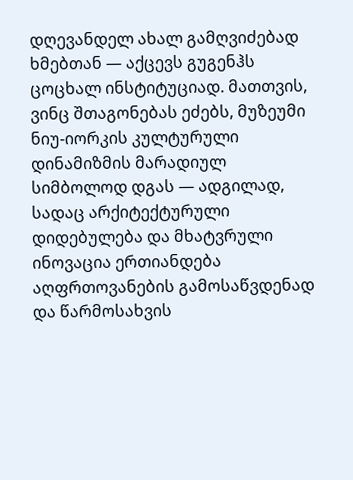დღევანდელ ახალ გამღვიძებად ხმებთან — აქცევს გუგენჰს ცოცხალ ინსტიტუციად. მათთვის, ვინც შთაგონებას ეძებს, მუზეუმი ნიუ-იორკის კულტურული დინამიზმის მარადიულ სიმბოლოდ დგას — ადგილად, სადაც არქიტექტურული დიდებულება და მხატვრული ინოვაცია ერთიანდება აღფრთოვანების გამოსაწვდენად და წარმოსახვის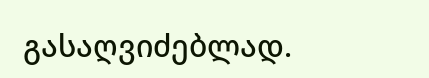გასაღვიძებლად.